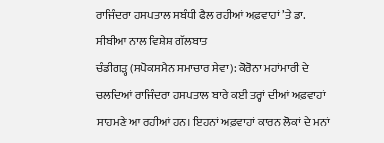ਰਾਜਿੰਦਰਾ ਹਸਪਤਾਲ ਸਬੰਧੀ ਫੈਲ ਰਹੀਆਂ ਅਫ਼ਵਾਹਾਂ ’ਤੇ ਡਾ. ਸੀਬੀਆ ਨਾਲ ਵਿਸ਼ੇਸ਼ ਗੱਲਬਾਤ
ਚੰਡੀਗੜ੍ਹ (ਸਪੋਕਸਮੈਨ ਸਮਾਚਾਰ ਸੇਵਾ): ਕੋਰੋਨਾ ਮਹਾਂਮਾਰੀ ਦੇ ਚਲਦਿਆਂ ਰਾਜਿੰਦਰਾ ਹਸਪਤਾਲ ਬਾਰੇ ਕਈ ਤਰ੍ਹਾਂ ਦੀਆਂ ਅਫ਼ਵਾਹਾਂ ਸਾਹਮਣੇ ਆ ਰਹੀਆਂ ਹਨ। ਇਹਨਾਂ ਅਫ਼ਵਾਹਾਂ ਕਾਰਨ ਲੋਕਾਂ ਦੇ ਮਨਾਂ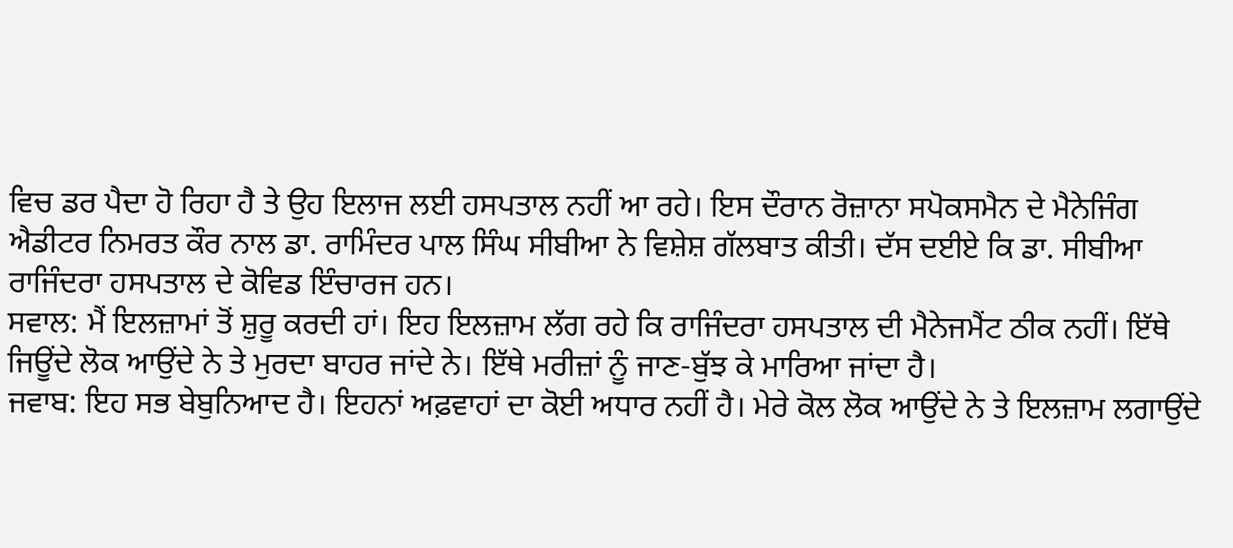ਵਿਚ ਡਰ ਪੈਦਾ ਹੋ ਰਿਹਾ ਹੈ ਤੇ ਉਹ ਇਲਾਜ ਲਈ ਹਸਪਤਾਲ ਨਹੀਂ ਆ ਰਹੇ। ਇਸ ਦੌਰਾਨ ਰੋਜ਼ਾਨਾ ਸਪੋਕਸਮੈਨ ਦੇ ਮੈਨੇਜਿੰਗ ਐਡੀਟਰ ਨਿਮਰਤ ਕੌਰ ਨਾਲ ਡਾ. ਰਾਮਿੰਦਰ ਪਾਲ ਸਿੰਘ ਸੀਬੀਆ ਨੇ ਵਿਸ਼ੇਸ਼ ਗੱਲਬਾਤ ਕੀਤੀ। ਦੱਸ ਦਈਏ ਕਿ ਡਾ. ਸੀਬੀਆ ਰਾਜਿੰਦਰਾ ਹਸਪਤਾਲ ਦੇ ਕੋਵਿਡ ਇੰਚਾਰਜ ਹਨ।
ਸਵਾਲ: ਮੈਂ ਇਲਜ਼ਾਮਾਂ ਤੋਂ ਸ਼ੁਰੂ ਕਰਦੀ ਹਾਂ। ਇਹ ਇਲਜ਼ਾਮ ਲੱਗ ਰਹੇ ਕਿ ਰਾਜਿੰਦਰਾ ਹਸਪਤਾਲ ਦੀ ਮੈਨੇਜਮੈਂਟ ਠੀਕ ਨਹੀਂ। ਇੱਥੇ ਜਿਊਂਦੇ ਲੋਕ ਆਉਂਦੇ ਨੇ ਤੇ ਮੁਰਦਾ ਬਾਹਰ ਜਾਂਦੇ ਨੇ। ਇੱਥੇ ਮਰੀਜ਼ਾਂ ਨੂੰ ਜਾਣ-ਬੁੱਝ ਕੇ ਮਾਰਿਆ ਜਾਂਦਾ ਹੈ।
ਜਵਾਬ: ਇਹ ਸਭ ਬੇਬੁਨਿਆਦ ਹੈ। ਇਹਨਾਂ ਅਫ਼ਵਾਹਾਂ ਦਾ ਕੋਈ ਅਧਾਰ ਨਹੀਂ ਹੈ। ਮੇਰੇ ਕੋਲ ਲੋਕ ਆਉਂਦੇ ਨੇ ਤੇ ਇਲਜ਼ਾਮ ਲਗਾਉਂਦੇ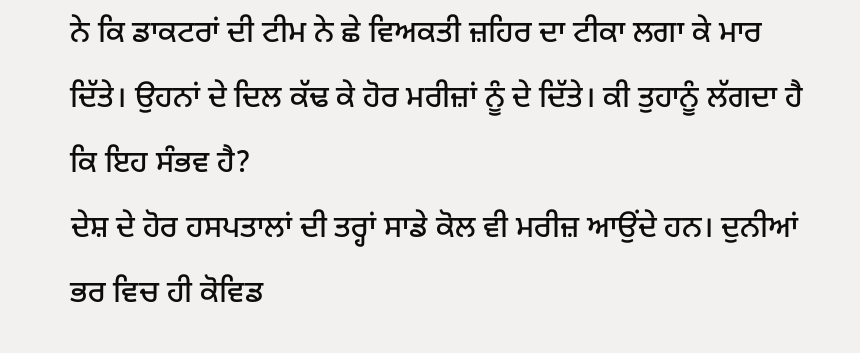ਨੇ ਕਿ ਡਾਕਟਰਾਂ ਦੀ ਟੀਮ ਨੇ ਛੇ ਵਿਅਕਤੀ ਜ਼ਹਿਰ ਦਾ ਟੀਕਾ ਲਗਾ ਕੇ ਮਾਰ ਦਿੱਤੇ। ਉਹਨਾਂ ਦੇ ਦਿਲ ਕੱਢ ਕੇ ਹੋਰ ਮਰੀਜ਼ਾਂ ਨੂੰ ਦੇ ਦਿੱਤੇ। ਕੀ ਤੁਹਾਨੂੰ ਲੱਗਦਾ ਹੈ ਕਿ ਇਹ ਸੰਭਵ ਹੈ?
ਦੇਸ਼ ਦੇ ਹੋਰ ਹਸਪਤਾਲਾਂ ਦੀ ਤਰ੍ਹਾਂ ਸਾਡੇ ਕੋਲ ਵੀ ਮਰੀਜ਼ ਆਉਂਦੇ ਹਨ। ਦੁਨੀਆਂ ਭਰ ਵਿਚ ਹੀ ਕੋਵਿਡ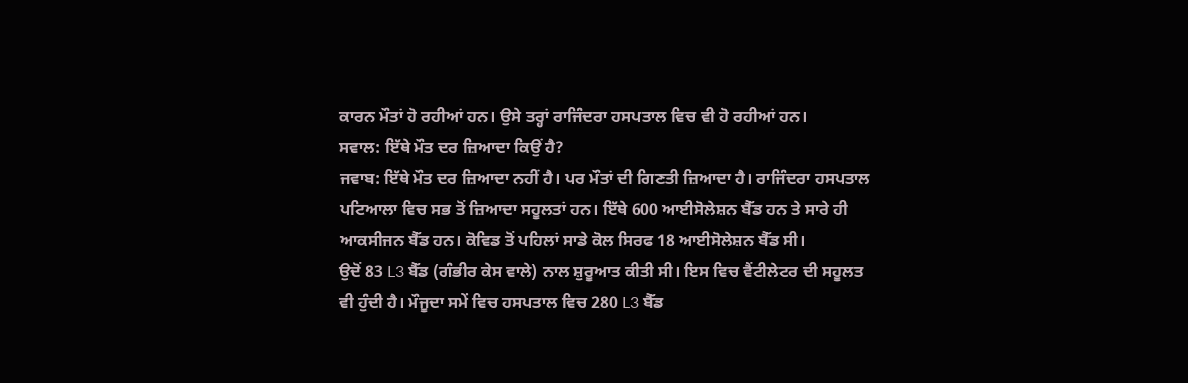ਕਾਰਨ ਮੌਤਾਂ ਹੋ ਰਹੀਆਂ ਹਨ। ਉਸੇ ਤਰ੍ਹਾਂ ਰਾਜਿੰਦਰਾ ਹਸਪਤਾਲ ਵਿਚ ਵੀ ਹੋ ਰਹੀਆਂ ਹਨ।
ਸਵਾਲ: ਇੱਥੇ ਮੌਤ ਦਰ ਜ਼ਿਆਦਾ ਕਿਉਂ ਹੈ?
ਜਵਾਬ: ਇੱਥੇ ਮੌਤ ਦਰ ਜ਼ਿਆਦਾ ਨਹੀਂ ਹੈ। ਪਰ ਮੌਤਾਂ ਦੀ ਗਿਣਤੀ ਜ਼ਿਆਦਾ ਹੈ। ਰਾਜਿੰਦਰਾ ਹਸਪਤਾਲ ਪਟਿਆਲਾ ਵਿਚ ਸਭ ਤੋਂ ਜ਼ਿਆਦਾ ਸਹੂਲਤਾਂ ਹਨ। ਇੱਥੇ 600 ਆਈਸੋਲੇਸ਼ਨ ਬੈੱਡ ਹਨ ਤੇ ਸਾਰੇ ਹੀ ਆਕਸੀਜਨ ਬੈੱਡ ਹਨ। ਕੋਵਿਡ ਤੋਂ ਪਹਿਲਾਂ ਸਾਡੇ ਕੋਲ ਸਿਰਫ 18 ਆਈਸੋਲੇਸ਼ਨ ਬੈੱਡ ਸੀ।
ਉਦੋਂ 83 L3 ਬੈੱਡ (ਗੰਭੀਰ ਕੇਸ ਵਾਲੇ) ਨਾਲ ਸ਼ੁਰੂਆਤ ਕੀਤੀ ਸੀ। ਇਸ ਵਿਚ ਵੈਂਟੀਲੇਟਰ ਦੀ ਸਹੂਲਤ ਵੀ ਹੁੰਦੀ ਹੈ। ਮੌਜੂਦਾ ਸਮੇਂ ਵਿਚ ਹਸਪਤਾਲ ਵਿਚ 280 L3 ਬੈੱਡ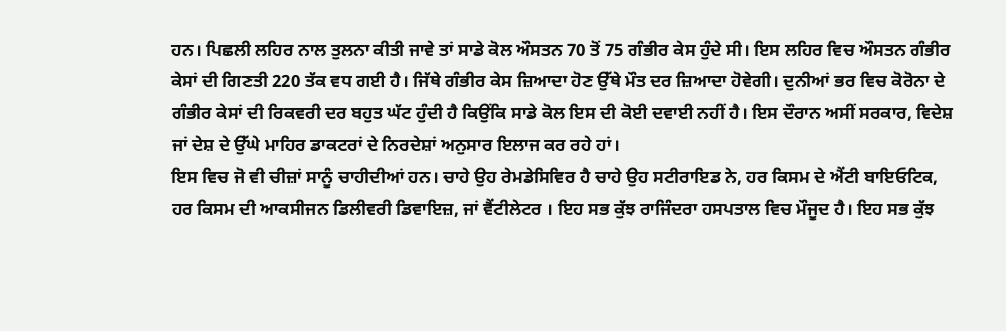ਹਨ। ਪਿਛਲੀ ਲਹਿਰ ਨਾਲ ਤੁਲਨਾ ਕੀਤੀ ਜਾਵੇ ਤਾਂ ਸਾਡੇ ਕੋਲ ਔਸਤਨ 70 ਤੋਂ 75 ਗੰਭੀਰ ਕੇਸ ਹੁੰਦੇ ਸੀ। ਇਸ ਲਹਿਰ ਵਿਚ ਔਸਤਨ ਗੰਭੀਰ ਕੇਸਾਂ ਦੀ ਗਿਣਤੀ 220 ਤੱਕ ਵਧ ਗਈ ਹੈ। ਜਿੱਥੇ ਗੰਭੀਰ ਕੇਸ ਜ਼ਿਆਦਾ ਹੋਣ ਉੱਥੇ ਮੌਤ ਦਰ ਜ਼ਿਆਦਾ ਹੋਵੇਗੀ। ਦੁਨੀਆਂ ਭਰ ਵਿਚ ਕੋਰੋਨਾ ਦੇ ਗੰਭੀਰ ਕੇਸਾਂ ਦੀ ਰਿਕਵਰੀ ਦਰ ਬਹੁਤ ਘੱਟ ਹੁੰਦੀ ਹੈ ਕਿਉਂਕਿ ਸਾਡੇ ਕੋਲ ਇਸ ਦੀ ਕੋਈ ਦਵਾਈ ਨਹੀਂ ਹੈ। ਇਸ ਦੌਰਾਨ ਅਸੀਂ ਸਰਕਾਰ, ਵਿਦੇਸ਼ ਜਾਂ ਦੇਸ਼ ਦੇ ਉੱਘੇ ਮਾਹਿਰ ਡਾਕਟਰਾਂ ਦੇ ਨਿਰਦੇਸ਼ਾਂ ਅਨੁਸਾਰ ਇਲਾਜ ਕਰ ਰਹੇ ਹਾਂ।
ਇਸ ਵਿਚ ਜੋ ਵੀ ਚੀਜ਼ਾਂ ਸਾਨੂੰ ਚਾਹੀਦੀਆਂ ਹਨ। ਚਾਹੇ ਉਹ ਰੇਮਡੇਸਿਵਿਰ ਹੈ ਚਾਹੇ ਉਹ ਸਟੀਰਾਇਡ ਨੇ, ਹਰ ਕਿਸਮ ਦੇ ਐਂਟੀ ਬਾਇਓਟਿਕ, ਹਰ ਕਿਸਮ ਦੀ ਆਕਸੀਜਨ ਡਿਲੀਵਰੀ ਡਿਵਾਇਜ਼, ਜਾਂ ਵੈਂਟੀਲੇਟਰ । ਇਹ ਸਭ ਕੁੱਝ ਰਾਜਿੰਦਰਾ ਹਸਪਤਾਲ ਵਿਚ ਮੌਜੂਦ ਹੈ। ਇਹ ਸਭ ਕੁੱਝ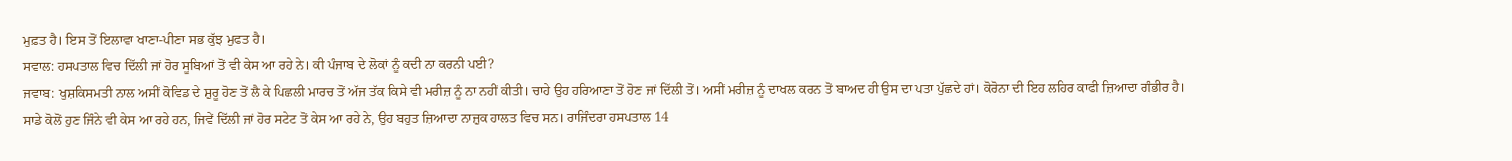ਮੁਫ਼ਤ ਹੈ। ਇਸ ਤੋਂ ਇਲਾਵਾ ਖਾਣਾ-ਪੀਣਾ ਸਭ ਕੁੱਝ ਮੁਫਤ ਹੈ।
ਸਵਾਲ: ਹਸਪਤਾਲ ਵਿਚ ਦਿੱਲੀ ਜਾਂ ਹੋਰ ਸੂਬਿਆਂ ਤੋਂ ਵੀ ਕੇਸ ਆ ਰਹੇ ਨੇ। ਕੀ ਪੰਜਾਬ ਦੇ ਲੋਕਾਂ ਨੂੰ ਕਦੀ ਨਾ ਕਰਨੀ ਪਈ?
ਜਵਾਬ: ਖੁਸ਼ਕਿਸਮਤੀ ਨਾਲ ਅਸੀਂ ਕੋਵਿਡ ਦੇ ਸ਼ੁਰੂ ਹੋਣ ਤੋਂ ਲੈ ਕੇ ਪਿਛਲੀ ਮਾਰਚ ਤੋਂ ਅੱਜ ਤੱਕ ਕਿਸੇ ਵੀ ਮਰੀਜ਼ ਨੂੰ ਨਾ ਨਹੀਂ ਕੀਤੀ। ਚਾਹੇ ਉਹ ਹਰਿਆਣਾ ਤੋਂ ਹੋਣ ਜਾਂ ਦਿੱਲੀ ਤੋਂ। ਅਸੀਂ ਮਰੀਜ਼ ਨੂੰ ਦਾਖਲ ਕਰਨ ਤੋਂ ਬਾਅਦ ਹੀ ਉਸ ਦਾ ਪਤਾ ਪੁੱਛਦੇ ਹਾਂ। ਕੋਰੋਨਾ ਦੀ ਇਹ ਲਹਿਰ ਕਾਫੀ ਜ਼ਿਆਦਾ ਗੰਭੀਰ ਹੈ।
ਸਾਡੇ ਕੋਲੋਂ ਹੁਣ ਜਿੰਨੇ ਵੀ ਕੇਸ ਆ ਰਹੇ ਹਨ, ਜਿਵੇਂ ਦਿੱਲੀ ਜਾਂ ਹੋਰ ਸਟੇਟ ਤੋਂ ਕੇਸ ਆ ਰਹੇ ਨੇ, ਉਹ ਬਹੁਤ ਜ਼ਿਆਦਾ ਨਾਜ਼ੁਕ ਹਾਲਤ ਵਿਚ ਸਨ। ਰਾਜਿੰਦਰਾ ਹਸਪਤਾਲ 14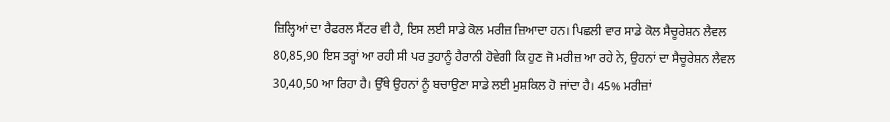ਜ਼ਿਲ੍ਹਿਆਂ ਦਾ ਰੈਫਰਲ ਸੈਂਟਰ ਵੀ ਹੈ, ਇਸ ਲਈ ਸਾਡੇ ਕੋਲ ਮਰੀਜ਼ ਜ਼ਿਆਦਾ ਹਨ। ਪਿਛਲੀ ਵਾਰ ਸਾਡੇ ਕੋਲ ਸੈਚੂਰੇਸ਼ਨ ਲੈਵਲ 80,85,90 ਇਸ ਤਰ੍ਹਾਂ ਆ ਰਹੀ ਸੀ ਪਰ ਤੁਹਾਨੂੰ ਹੈਰਾਨੀ ਹੋਵੇਗੀ ਕਿ ਹੁਣ ਜੋ ਮਰੀਜ਼ ਆ ਰਹੇ ਨੇ, ਉਹਨਾਂ ਦਾ ਸੈਚੂਰੇਸ਼ਨ ਲੈਵਲ 30,40,50 ਆ ਰਿਹਾ ਹੈ। ਉੱਥੇ ਉਹਨਾਂ ਨੂੰ ਬਚਾਉਣਾ ਸਾਡੇ ਲਈ ਮੁਸ਼ਕਿਲ ਹੋ ਜਾਂਦਾ ਹੈ। 45% ਮਰੀਜ਼ਾਂ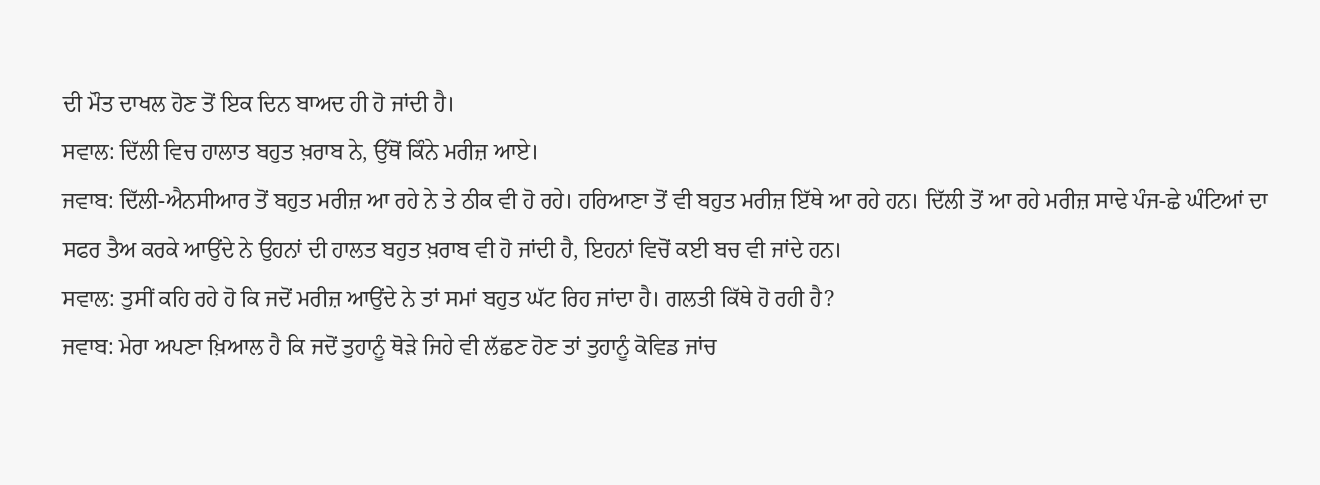ਦੀ ਮੌਤ ਦਾਖਲ ਹੋਣ ਤੋਂ ਇਕ ਦਿਨ ਬਾਅਦ ਹੀ ਹੋ ਜਾਂਦੀ ਹੈ।
ਸਵਾਲ: ਦਿੱਲੀ ਵਿਚ ਹਾਲਾਤ ਬਹੁਤ ਖ਼ਰਾਬ ਨੇ, ਉੱਥੋਂ ਕਿੰਨੇ ਮਰੀਜ਼ ਆਏ।
ਜਵਾਬ: ਦਿੱਲੀ-ਐਨਸੀਆਰ ਤੋਂ ਬਹੁਤ ਮਰੀਜ਼ ਆ ਰਹੇ ਨੇ ਤੇ ਠੀਕ ਵੀ ਹੋ ਰਹੇ। ਹਰਿਆਣਾ ਤੋਂ ਵੀ ਬਹੁਤ ਮਰੀਜ਼ ਇੱਥੇ ਆ ਰਹੇ ਹਨ। ਦਿੱਲੀ ਤੋਂ ਆ ਰਹੇ ਮਰੀਜ਼ ਸਾਢੇ ਪੰਜ-ਛੇ ਘੰਟਿਆਂ ਦਾ ਸਫਰ ਤੈਅ ਕਰਕੇ ਆਉਂਦੇ ਨੇ ਉਹਨਾਂ ਦੀ ਹਾਲਤ ਬਹੁਤ ਖ਼ਰਾਬ ਵੀ ਹੋ ਜਾਂਦੀ ਹੈ, ਇਹਨਾਂ ਵਿਚੋਂ ਕਈ ਬਚ ਵੀ ਜਾਂਦੇ ਹਨ।
ਸਵਾਲ: ਤੁਸੀਂ ਕਹਿ ਰਹੇ ਹੋ ਕਿ ਜਦੋਂ ਮਰੀਜ਼ ਆਉਂਦੇ ਨੇ ਤਾਂ ਸਮਾਂ ਬਹੁਤ ਘੱਟ ਰਿਹ ਜਾਂਦਾ ਹੈ। ਗਲਤੀ ਕਿੱਥੇ ਹੋ ਰਹੀ ਹੈ?
ਜਵਾਬ: ਮੇਰਾ ਅਪਣਾ ਖ਼ਿਆਲ ਹੈ ਕਿ ਜਦੋਂ ਤੁਹਾਨੂੰ ਥੋੜੇ ਜਿਹੇ ਵੀ ਲੱਛਣ ਹੋਣ ਤਾਂ ਤੁਹਾਨੂੰ ਕੋਵਿਡ ਜਾਂਚ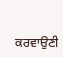ਕਰਵਾਉਣੀ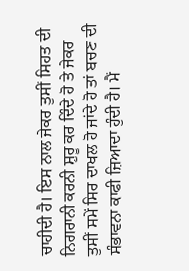ਚਾਹੀਦੀ ਹੈ। ਇਸ ਨਾਲ ਜੇਕਰ ਤੁਸੀਂ ਸਿਹਤ ਦੀ ਨਿਗਰਾਨੀ ਕਰਨੀ ਸ਼ੁਰੂ ਕਰ ਦਿੰਦੇ ਹੋ ਤੇ ਜੇਕਰ ਤੁਸੀਂ ਸਮੇਂ ਸਿਰ ਦਾਖਲ ਹੋ ਜਾਂਦੇ ਹੋ ਤਾਂ ਬਚਣ ਦੀ ਸੰਭਾਵਨਾ ਕਾਫੀ ਜ਼ਿਆਦਾ ਹੁੰਦੀ ਹੈ। ਮੈਂ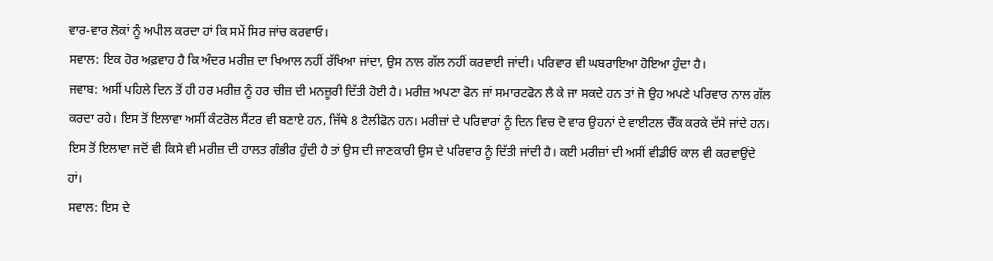ਵਾਰ-ਵਾਰ ਲੋਕਾਂ ਨੂੰ ਅਪੀਲ ਕਰਦਾ ਹਾਂ ਕਿ ਸਮੇਂ ਸਿਰ ਜਾਂਚ ਕਰਵਾਓ।
ਸਵਾਲ: ਇਕ ਹੋਰ ਅਫ਼ਵਾਹ ਹੈ ਕਿ ਅੰਦਰ ਮਰੀਜ਼ ਦਾ ਖਿਆਲ ਨਹੀਂ ਰੱਖਿਆ ਜਾਂਦਾ, ਉਸ ਨਾਲ ਗੱਲ ਨਹੀਂ ਕਰਵਾਈ ਜਾਂਦੀ। ਪਰਿਵਾਰ ਵੀ ਘਬਰਾਇਆ ਹੋਇਆ ਹੁੰਦਾ ਹੈ।
ਜਵਾਬ: ਅਸੀਂ ਪਹਿਲੇ ਦਿਨ ਤੋਂ ਹੀ ਹਰ ਮਰੀਜ਼ ਨੂੰ ਹਰ ਚੀਜ਼ ਦੀ ਮਨਜ਼ੂਰੀ ਦਿੱਤੀ ਹੋਈ ਹੈ। ਮਰੀਜ਼ ਅਪਣਾ ਫੋਨ ਜਾਂ ਸਮਾਰਟਫੋਨ ਲੈ ਕੇ ਜਾ ਸਕਦੇ ਹਨ ਤਾਂ ਜੋ ਉਹ ਅਪਣੇ ਪਰਿਵਾਰ ਨਾਲ ਗੱਲ ਕਰਦਾ ਰਹੇ। ਇਸ ਤੋਂ ਇਲਾਵਾ ਅਸੀਂ ਕੰਟਰੋਲ ਸੈਂਟਰ ਵੀ ਬਣਾਏ ਹਨ, ਜਿੱਥੇ 8 ਟੈਲੀਫੋਨ ਹਨ। ਮਰੀਜ਼ਾਂ ਦੇ ਪਰਿਵਾਰਾਂ ਨੂੰ ਦਿਨ ਵਿਚ ਦੋ ਵਾਰ ਉਹਨਾਂ ਦੇ ਵਾਈਟਲ ਚੈੱਕ ਕਰਕੇ ਦੱਸੇ ਜਾਂਦੇ ਹਨ। ਇਸ ਤੋਂ ਇਲਾਵਾ ਜਦੋਂ ਵੀ ਕਿਸੇ ਵੀ ਮਰੀਜ਼ ਦੀ ਹਾਲਤ ਗੰਭੀਰ ਹੁੰਦੀ ਹੈ ਤਾਂ ਉਸ ਦੀ ਜਾਣਕਾਰੀ ਉਸ ਦੇ ਪਰਿਵਾਰ ਨੂੰ ਦਿੱਤੀ ਜਾਂਦੀ ਹੈ। ਕਈ ਮਰੀਜ਼ਾਂ ਦੀ ਅਸੀਂ ਵੀਡੀਓ ਕਾਲ ਵੀ ਕਰਵਾਉਂਦੇ ਹਾਂ।
ਸਵਾਲ: ਇਸ ਦੇ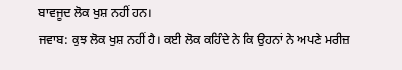ਬਾਵਜੂਦ ਲੋਕ ਖੁਸ਼ ਨਹੀਂ ਹਨ।
ਜਵਾਬ: ਕੁਝ ਲੋਕ ਖੁਸ਼ ਨਹੀਂ ਹੈ। ਕਈ ਲੋਕ ਕਹਿੰਦੇ ਨੇ ਕਿ ਉਹਨਾਂ ਨੇ ਅਪਣੇ ਮਰੀਜ਼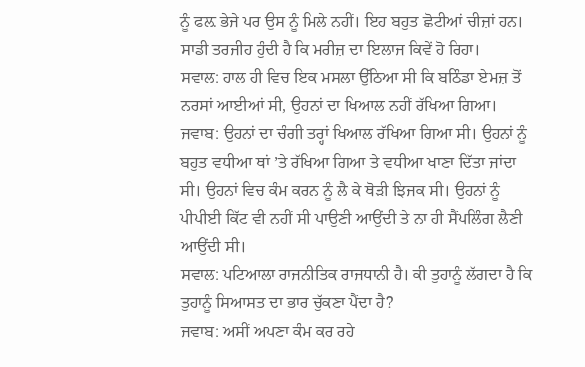ਨੂੰ ਫਲ਼ ਭੇਜੇ ਪਰ ਉਸ ਨੂੰ ਮਿਲੇ ਨਹੀਂ। ਇਹ ਬਹੁਤ ਛੋਟੀਆਂ ਚੀਜ਼ਾਂ ਹਨ। ਸਾਡੀ ਤਰਜੀਹ ਹੁੰਦੀ ਹੈ ਕਿ ਮਰੀਜ਼ ਦਾ ਇਲਾਜ ਕਿਵੇਂ ਹੋ ਰਿਹਾ।
ਸਵਾਲ: ਹਾਲ ਹੀ ਵਿਚ ਇਕ ਮਸਲਾ ਉੱਠਿਆ ਸੀ ਕਿ ਬਠਿੰਡਾ ਏਮਜ਼ ਤੋਂ ਨਰਸਾਂ ਆਈਆਂ ਸੀ, ਉਹਨਾਂ ਦਾ ਖਿਆਲ ਨਹੀਂ ਰੱਖਿਆ ਗਿਆ।
ਜਵਾਬ: ਉਹਨਾਂ ਦਾ ਚੰਗੀ ਤਰ੍ਹਾਂ ਖਿਆਲ ਰੱਖਿਆ ਗਿਆ ਸੀ। ਉਹਨਾਂ ਨੂੰ ਬਹੁਤ ਵਧੀਆ ਥਾਂ ’ਤੇ ਰੱਖਿਆ ਗਿਆ ਤੇ ਵਧੀਆ ਖਾਣਾ ਦਿੱਤਾ ਜਾਂਦਾ ਸੀ। ਉਹਨਾਂ ਵਿਚ ਕੰਮ ਕਰਨ ਨੂੰ ਲੈ ਕੇ ਥੋੜੀ ਝਿਜਕ ਸੀ। ਉਹਨਾਂ ਨੂੰ ਪੀਪੀਈ ਕਿੱਟ ਵੀ ਨਹੀਂ ਸੀ ਪਾਉਣੀ ਆਉਂਦੀ ਤੇ ਨਾ ਹੀ ਸੈਂਪਲਿੰਗ ਲੈਣੀ ਆਉਂਦੀ ਸੀ।
ਸਵਾਲ: ਪਟਿਆਲਾ ਰਾਜਨੀਤਿਕ ਰਾਜਧਾਨੀ ਹੈ। ਕੀ ਤੁਹਾਨੂੰ ਲੱਗਦਾ ਹੈ ਕਿ ਤੁਹਾਨੂੰ ਸਿਆਸਤ ਦਾ ਭਾਰ ਚੁੱਕਣਾ ਪੈਂਦਾ ਹੈ?
ਜਵਾਬ: ਅਸੀਂ ਅਪਣਾ ਕੰਮ ਕਰ ਰਹੇ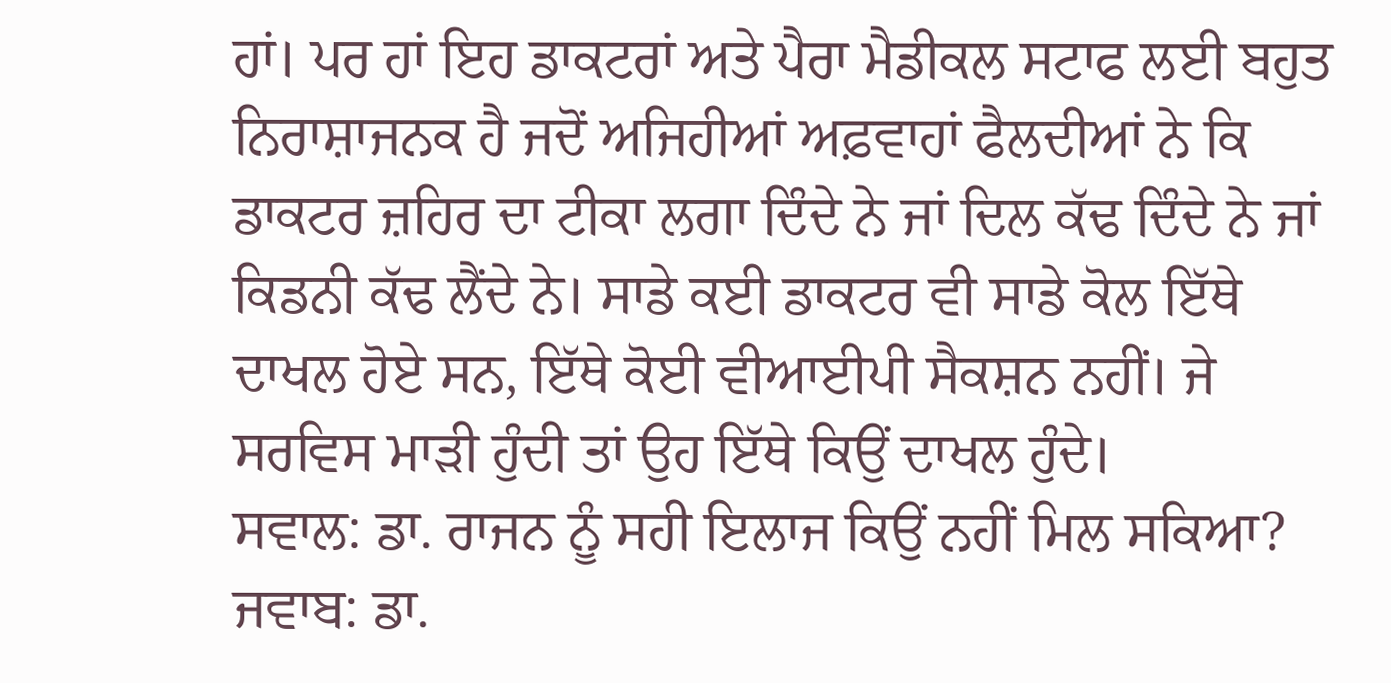ਹਾਂ। ਪਰ ਹਾਂ ਇਹ ਡਾਕਟਰਾਂ ਅਤੇ ਪੈਰਾ ਮੈਡੀਕਲ ਸਟਾਫ ਲਈ ਬਹੁਤ ਨਿਰਾਸ਼ਾਜਨਕ ਹੈ ਜਦੋਂ ਅਜਿਹੀਆਂ ਅਫ਼ਵਾਹਾਂ ਫੈਲਦੀਆਂ ਨੇ ਕਿ ਡਾਕਟਰ ਜ਼ਹਿਰ ਦਾ ਟੀਕਾ ਲਗਾ ਦਿੰਦੇ ਨੇ ਜਾਂ ਦਿਲ ਕੱਢ ਦਿੰਦੇ ਨੇ ਜਾਂ ਕਿਡਨੀ ਕੱਢ ਲੈਂਦੇ ਨੇ। ਸਾਡੇ ਕਈ ਡਾਕਟਰ ਵੀ ਸਾਡੇ ਕੋਲ ਇੱਥੇ ਦਾਖਲ ਹੋਏ ਸਨ, ਇੱਥੇ ਕੋਈ ਵੀਆਈਪੀ ਸੈਕਸ਼ਨ ਨਹੀਂ। ਜੇ ਸਰਵਿਸ ਮਾੜੀ ਹੁੰਦੀ ਤਾਂ ਉਹ ਇੱਥੇ ਕਿਉਂ ਦਾਖਲ ਹੁੰਦੇ।
ਸਵਾਲ: ਡਾ. ਰਾਜਨ ਨੂੰ ਸਹੀ ਇਲਾਜ ਕਿਉਂ ਨਹੀਂ ਮਿਲ ਸਕਿਆ?
ਜਵਾਬ: ਡਾ.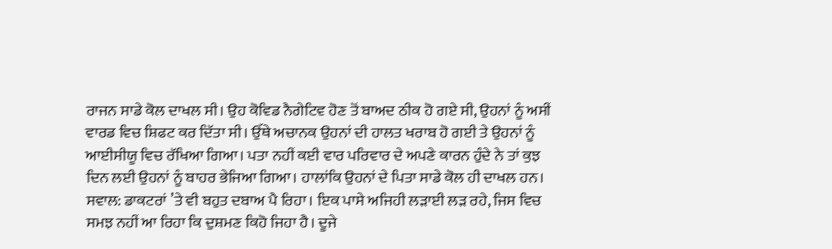ਰਾਜਨ ਸਾਡੇ ਕੋਲ ਦਾਖਲ ਸੀ। ਉਹ ਕੋਵਿਡ ਨੈਗੇਟਿਵ ਹੋਣ ਤੋਂ ਬਾਅਦ ਠੀਕ ਹੋ ਗਏ ਸੀ, ਉਹਨਾਂ ਨੂੰ ਅਸੀਂ ਵਾਰਡ ਵਿਚ ਸ਼ਿਫਟ ਕਰ ਦਿੱਤਾ ਸੀ। ਉੱਥੇ ਅਚਾਨਕ ਉਹਨਾਂ ਦੀ ਹਾਲਤ ਖਰਾਬ ਹੋ ਗਈ ਤੇ ਉਹਨਾਂ ਨੂੰ ਆਈਸੀਯੂ ਵਿਚ ਰੱਖਿਆ ਗਿਆ। ਪਤਾ ਨਹੀਂ ਕਈ ਵਾਰ ਪਰਿਵਾਰ ਦੇ ਅਪਣੇ ਕਾਰਨ ਹੁੰਦੇ ਨੇ ਤਾਂ ਕੁਝ ਦਿਨ ਲਈ ਉਹਨਾਂ ਨੂੰ ਬਾਹਰ ਭੇਜਿਆ ਗਿਆ। ਹਾਲਾਂਕਿ ਉਹਨਾਂ ਦੇ ਪਿਤਾ ਸਾਡੇ ਕੋਲ ਹੀ ਦਾਖਲ ਹਨ।
ਸਵਾਲ: ਡਾਕਟਰਾਂ ’ਤੇ ਵੀ ਬਹੁਤ ਦਬਾਅ ਪੈ ਰਿਹਾ। ਇਕ ਪਾਸੇ ਅਜਿਹੀ ਲੜਾਈ ਲੜ ਰਹੇ, ਜਿਸ ਵਿਚ ਸਮਝ ਨਹੀਂ ਆ ਰਿਹਾ ਕਿ ਦੁਸ਼ਮਣ ਕਿਹੋ ਜਿਹਾ ਹੈ। ਦੂਜੇ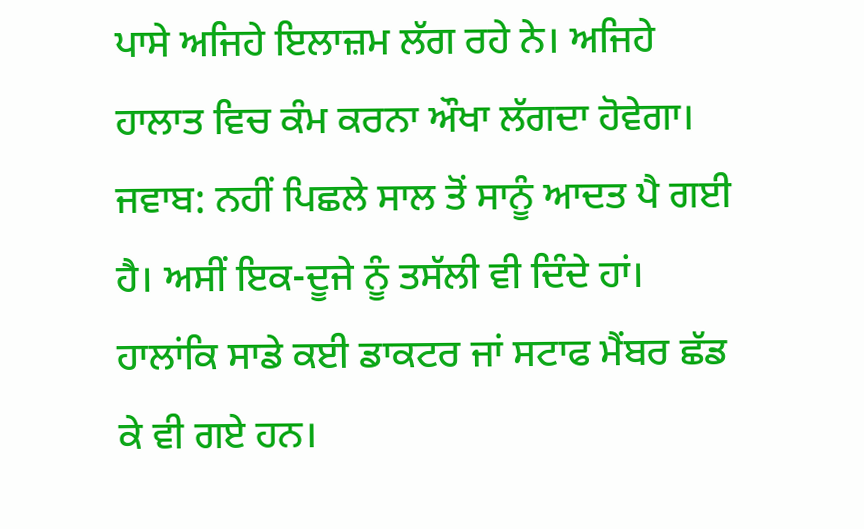ਪਾਸੇ ਅਜਿਹੇ ਇਲਾਜ਼ਮ ਲੱਗ ਰਹੇ ਨੇ। ਅਜਿਹੇ ਹਾਲਾਤ ਵਿਚ ਕੰਮ ਕਰਨਾ ਔਖਾ ਲੱਗਦਾ ਹੋਵੇਗਾ।
ਜਵਾਬ: ਨਹੀਂ ਪਿਛਲੇ ਸਾਲ ਤੋਂ ਸਾਨੂੰ ਆਦਤ ਪੈ ਗਈ ਹੈ। ਅਸੀਂ ਇਕ-ਦੂਜੇ ਨੂੰ ਤਸੱਲੀ ਵੀ ਦਿੰਦੇ ਹਾਂ। ਹਾਲਾਂਕਿ ਸਾਡੇ ਕਈ ਡਾਕਟਰ ਜਾਂ ਸਟਾਫ ਮੈਂਬਰ ਛੱਡ ਕੇ ਵੀ ਗਏ ਹਨ।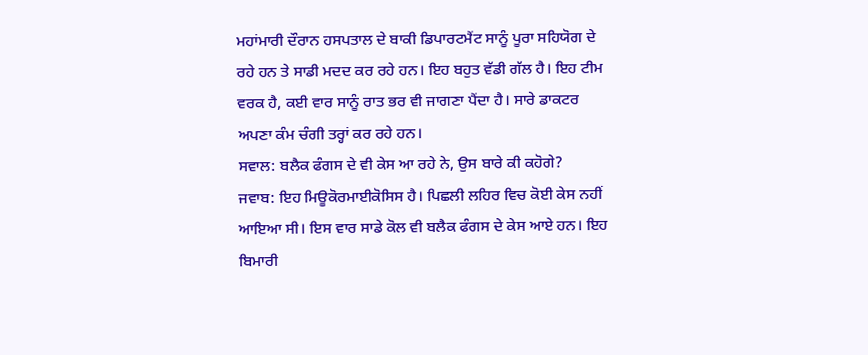ਮਹਾਂਮਾਰੀ ਦੌਰਾਨ ਹਸਪਤਾਲ ਦੇ ਬਾਕੀ ਡਿਪਾਰਟਮੈਂਟ ਸਾਨੂੰ ਪੂਰਾ ਸਹਿਯੋਗ ਦੇ ਰਹੇ ਹਨ ਤੇ ਸਾਡੀ ਮਦਦ ਕਰ ਰਹੇ ਹਨ। ਇਹ ਬਹੁਤ ਵੱਡੀ ਗੱਲ ਹੈ। ਇਹ ਟੀਮ ਵਰਕ ਹੈ, ਕਈ ਵਾਰ ਸਾਨੂੰ ਰਾਤ ਭਰ ਵੀ ਜਾਗਣਾ ਪੈਂਦਾ ਹੈ। ਸਾਰੇ ਡਾਕਟਰ ਅਪਣਾ ਕੰਮ ਚੰਗੀ ਤਰ੍ਹਾਂ ਕਰ ਰਹੇ ਹਨ।
ਸਵਾਲ: ਬਲੈਕ ਫੰਗਸ ਦੇ ਵੀ ਕੇਸ ਆ ਰਹੇ ਨੇ, ਉਸ ਬਾਰੇ ਕੀ ਕਹੋਗੇ?
ਜਵਾਬ: ਇਹ ਮਿਊਕੋਰਮਾਈਕੋਸਿਸ ਹੈ। ਪਿਛਲੀ ਲਹਿਰ ਵਿਚ ਕੋਈ ਕੇਸ ਨਹੀਂ ਆਇਆ ਸੀ। ਇਸ ਵਾਰ ਸਾਡੇ ਕੋਲ ਵੀ ਬਲੈਕ ਫੰਗਸ ਦੇ ਕੇਸ ਆਏ ਹਨ। ਇਹ ਬਿਮਾਰੀ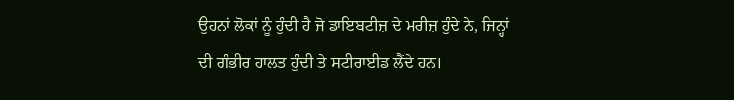ਉਹਨਾਂ ਲੋਕਾਂ ਨੂੰ ਹੁੰਦੀ ਹੈ ਜੋ ਡਾਇਬਟੀਜ਼ ਦੇ ਮਰੀਜ਼ ਹੁੰਦੇ ਨੇ, ਜਿਨ੍ਹਾਂ ਦੀ ਗੰਭੀਰ ਹਾਲਤ ਹੁੰਦੀ ਤੇ ਸਟੀਰਾਈਡ ਲੈਂਦੇ ਹਨ।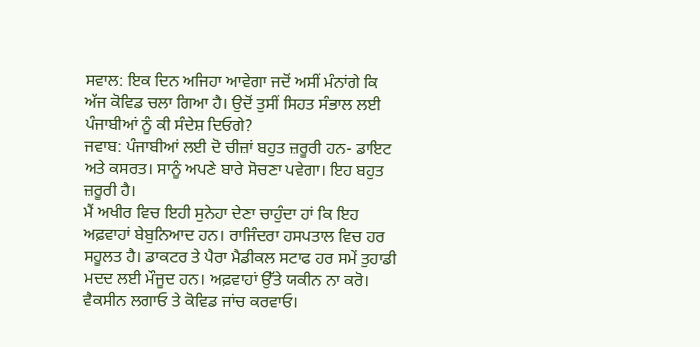ਸਵਾਲ: ਇਕ ਦਿਨ ਅਜਿਹਾ ਆਵੇਗਾ ਜਦੋਂ ਅਸੀਂ ਮੰਨਾਂਗੇ ਕਿ ਅੱਜ ਕੋਵਿਡ ਚਲਾ ਗਿਆ ਹੈ। ਉਦੋਂ ਤੁਸੀਂ ਸਿਹਤ ਸੰਭਾਲ ਲਈ ਪੰਜਾਬੀਆਂ ਨੂੰ ਕੀ ਸੰਦੇਸ਼ ਦਿਓਗੇ?
ਜਵਾਬ: ਪੰਜਾਬੀਆਂ ਲਈ ਦੋ ਚੀਜ਼ਾਂ ਬਹੁਤ ਜ਼ਰੂਰੀ ਹਨ- ਡਾਇਟ ਅਤੇ ਕਸਰਤ। ਸਾਨੂੰ ਅਪਣੇ ਬਾਰੇ ਸੋਚਣਾ ਪਵੇਗਾ। ਇਹ ਬਹੁਤ ਜ਼ਰੂਰੀ ਹੈ।
ਮੈਂ ਅਖੀਰ ਵਿਚ ਇਹੀ ਸੁਨੇਹਾ ਦੇਣਾ ਚਾਹੁੰਦਾ ਹਾਂ ਕਿ ਇਹ ਅਫ਼ਵਾਹਾਂ ਬੇਬੁਨਿਆਦ ਹਨ। ਰਾਜਿੰਦਰਾ ਹਸਪਤਾਲ ਵਿਚ ਹਰ ਸਹੂਲਤ ਹੈ। ਡਾਕਟਰ ਤੇ ਪੈਰਾ ਮੈਡੀਕਲ ਸਟਾਫ ਹਰ ਸਮੇਂ ਤੁਹਾਡੀ ਮਦਦ ਲਈ ਮੌਜੂਦ ਹਨ। ਅਫ਼ਵਾਹਾਂ ਉੱਤੇ ਯਕੀਨ ਨਾ ਕਰੋ। ਵੈਕਸੀਨ ਲਗਾਓ ਤੇ ਕੋਵਿਡ ਜਾਂਚ ਕਰਵਾਓ।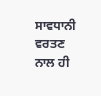ਸਾਵਧਾਨੀ ਵਰਤਣ ਨਾਲ ਹੀ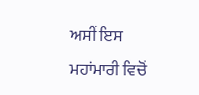ਅਸੀਂ ਇਸ ਮਹਾਂਮਾਰੀ ਵਿਚੋਂ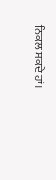ਨਿਕਲ ਸਕਦੇ ਹਾਂ।